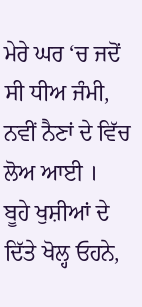ਮੇਰੇ ਘਰ ‘ਚ ਜਦੋਂ ਸੀ ਧੀਅ ਜੰਮੀ,
ਨਵੀਂ ਨੈਣਾਂ ਦੇ ਵਿੱਚ ਲੋਅ ਆਈ ।
ਬੂਹੇ ਖੁਸ਼ੀਆਂ ਦੇ ਦਿੱਤੇ ਖੋਲ੍ਹ ਓਹਨੇ,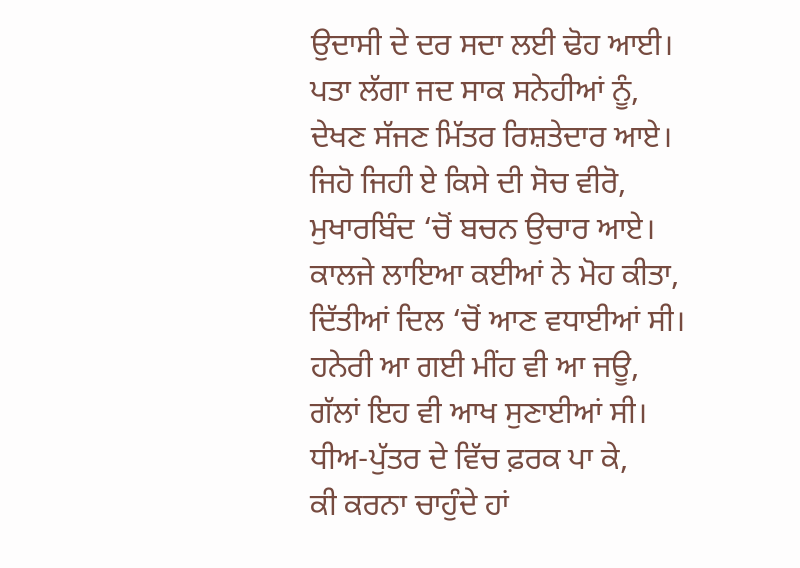ਉਦਾਸੀ ਦੇ ਦਰ ਸਦਾ ਲਈ ਢੋਹ ਆਈ।
ਪਤਾ ਲੱਗਾ ਜਦ ਸਾਕ ਸਨੇਹੀਆਂ ਨੂੰ,
ਦੇਖਣ ਸੱਜਣ ਮਿੱਤਰ ਰਿਸ਼ਤੇਦਾਰ ਆਏ।
ਜਿਹੋ ਜਿਹੀ ਏ ਕਿਸੇ ਦੀ ਸੋਚ ਵੀਰੋ,
ਮੁਖਾਰਬਿੰਦ ‘ਚੋਂ ਬਚਨ ਉਚਾਰ ਆਏ।
ਕਾਲਜੇ ਲਾਇਆ ਕਈਆਂ ਨੇ ਮੋਹ ਕੀਤਾ,
ਦਿੱਤੀਆਂ ਦਿਲ ‘ਚੋਂ ਆਣ ਵਧਾਈਆਂ ਸੀ।
ਹਨੇਰੀ ਆ ਗਈ ਮੀਂਹ ਵੀ ਆ ਜਊ,
ਗੱਲਾਂ ਇਹ ਵੀ ਆਖ ਸੁਣਾਈਆਂ ਸੀ।
ਧੀਅ-ਪੁੱਤਰ ਦੇ ਵਿੱਚ ਫ਼ਰਕ ਪਾ ਕੇ,
ਕੀ ਕਰਨਾ ਚਾਹੁੰਦੇ ਹਾਂ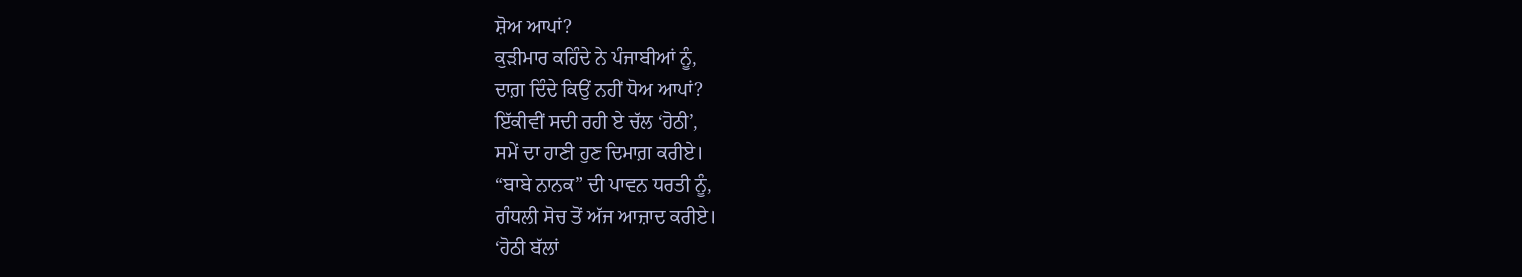ਸ਼ੋਅ ਆਪਾਂ?
ਕੁੜੀਮਾਰ ਕਹਿੰਦੇ ਨੇ ਪੰਜਾਬੀਆਂ ਨੂੰ,
ਦਾਗ਼ ਦਿੰਦੇ ਕਿਉਂ ਨਹੀਂ ਧੋਅ ਆਪਾਂ?
ਇੱਕੀਵੀਂ ਸਦੀ ਰਹੀ ਏ ਚੱਲ ‘ਹੋਠੀ’,
ਸਮੇਂ ਦਾ ਹਾਣੀ ਹੁਣ ਦਿਮਾਗ਼ ਕਰੀਏ।
“ਬਾਬੇ ਨਾਨਕ” ਦੀ ਪਾਵਨ ਧਰਤੀ ਨੂੰ,
ਗੰਧਲੀ ਸੋਚ ਤੋਂ ਅੱਜ ਆਜ਼ਾਦ ਕਰੀਏ।
‘ਹੋਠੀ ਬੱਲਾਂ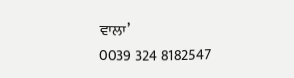ਵਾਲਾ’
0039 324 8182547